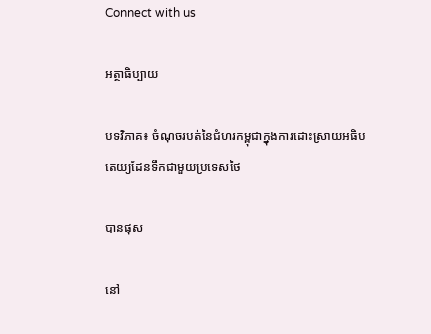Connect with us

អត្ថាធិប្បាយ

បទវិភាគ៖ ចំណុចរបត់នៃជំហរកម្ពុជាក្នុងការដោះស្រាយអធិបតេយ្យដែនទឹកជាមួយប្រទេសថៃ

បានផុស

នៅ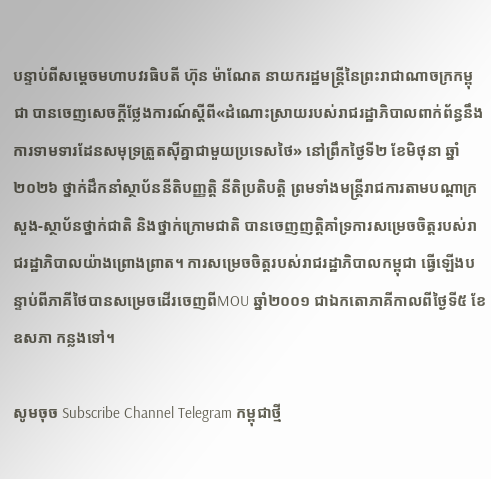បន្ទាប់ពីសម្តេចមហាបវរធិបតី ហ៊ុន ម៉ាណែត នាយករដ្ឋមន្ត្រីនៃព្រះរាជាណាចក្រកម្ពុជា បានចេញសេចក្ដីថ្លែងការណ៍ស្ដីពី«ដំណោះស្រាយរបស់រាជរដ្ឋាភិបាលពាក់ព័ន្ធនឹងការទាមទារដែនសមុទ្រត្រួតស៊ីគ្នាជាមួយប្រទេសថៃ» នៅព្រឹកថ្ងៃទី២ ខែមិថុនា ឆ្នាំ២០២៦ ថ្នាក់ដឹកនាំស្ថាប័ននីតិបញ្ញត្តិ នីតិប្រតិបត្តិ ព្រមទាំងមន្ត្រីរាជការតាមបណ្ដាក្រសួង-ស្ថាប័នថ្នាក់ជាតិ និងថ្នាក់ក្រោមជាតិ បានចេញញត្តិគាំទ្រការសម្រេចចិត្តរបស់រាជរដ្ឋាភិបាលយ៉ាងព្រោងព្រាត។ ការសម្រេចចិត្តរបស់រាជរដ្ឋាភិបាលកម្ពុជា ធ្វើឡើងបន្ទាប់ពីភាគីថៃបានសម្រេចដើរចេញពីMOU ឆ្នាំ២០០១ ជាឯកតោភាគីកាលពីថ្ងៃទី៥ ខែឧសភា កន្លងទៅ។

សូមចុច Subscribe Channel Telegram កម្ពុជាថ្មី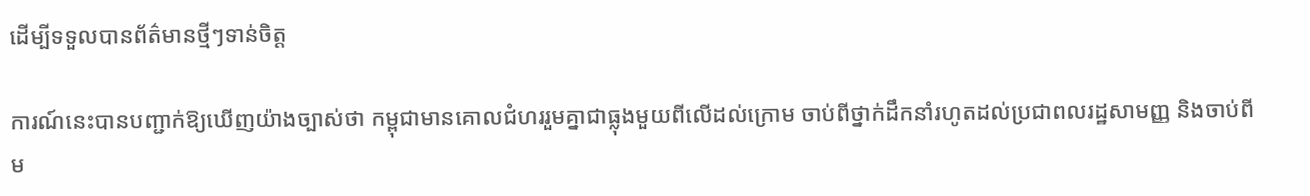ដើម្បីទទួលបានព័ត៌មានថ្មីៗទាន់ចិត្ត

ការណ៍នេះបានបញ្ជាក់ឱ្យឃើញយ៉ាងច្បាស់ថា កម្ពុជាមានគោលជំហររួមគ្នាជាធ្លុងមួយពីលើដល់ក្រោម ចាប់ពីថ្នាក់ដឹកនាំរហូតដល់ប្រជាពលរដ្ឋសាមញ្ញ និងចាប់ពីម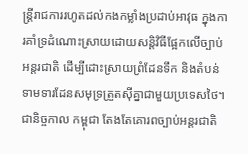ន្ត្រីរាជការរហូតដល់កងកម្លាំងប្រដាប់អាវុធ ក្នុងការគាំទ្រដំណោះស្រាយដោយសន្តិវិធីផ្អែកលើច្បាប់អន្តរជាតិ ដើម្បីដោះស្រាយព្រំដែនទឹក និងតំបន់ទាមទារដែនសមុទ្រត្រួតស៊ីគ្នាជាមួយប្រទេសថៃ។ ជានិច្ចកាល កម្ពុជា តែងតែគោរពច្បាប់អន្តរជាតិ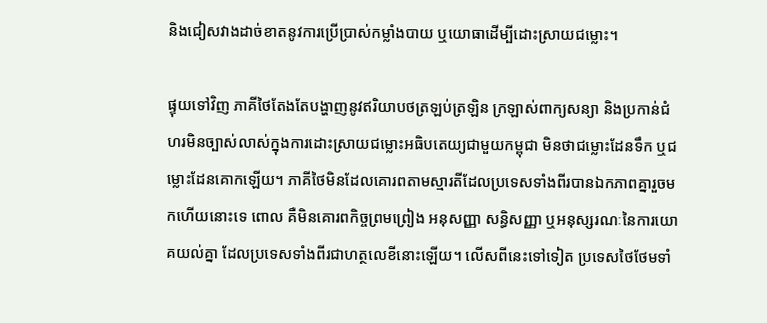និងជៀសវាងដាច់ខាតនូវការប្រើប្រាស់កម្លាំងបាយ ឬយោធាដើម្បីដោះស្រាយជម្លោះ។

ផ្ទុយទៅវិញ ភាគីថៃតែងតែបង្ហាញនូវឥរិយាបថត្រឡប់ត្រឡិន ក្រឡាស់ពាក្យសន្យា និងប្រកាន់ជំហរមិនច្បាស់លាស់ក្នុងការដោះស្រាយជម្លោះអធិបតេយ្យជាមួយកម្ពុជា មិនថាជម្លោះដែនទឹក ឬជម្លោះដែនគោកឡើយ។ ភាគីថៃមិនដែលគោរពតាមស្មារតីដែលប្រទេសទាំងពីរបានឯកភាពគ្នារួចមកហើយនោះទេ ពោល គឺមិនគោរពកិច្ចព្រមព្រៀង អនុសញ្ញា សន្ធិសញ្ញា ឬអនុស្សរណៈនៃការយោគយល់គ្នា ដែលប្រទេសទាំងពីរជាហត្ថលេខីនោះឡើយ។ លើសពីនេះទៅទៀត ប្រទេសថៃថែមទាំ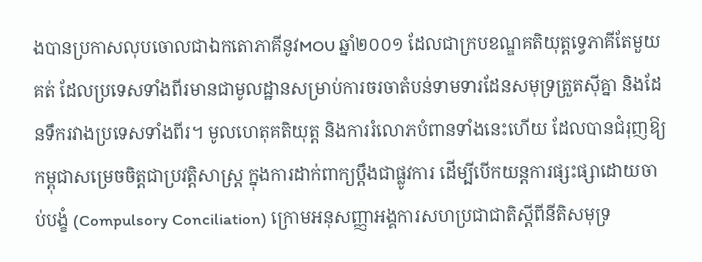ងបានប្រកាសលុបចោលជាឯកតោភាគីនូវMOU ឆ្នាំ២០០១ ដែលជាក្របខណ្ឌគតិយុត្តទ្វេភាគីតែមួយគត់ ដែលប្រទេសទាំងពីរមានជាមូលដ្ឋានសម្រាប់ការចរចាតំបន់ទាមទារដែនសមុទ្រត្រួតស៊ីគ្នា និងដែនទឹករវាងប្រទេសទាំងពីរ។ មូលហេតុគតិយុត្ត និងការរំលោភបំពានទាំងនេះហើយ ដែលបានជំរុញឱ្យកម្ពុជាសម្រេចចិត្តជាប្រវត្តិសាស្ត្រ ក្នុងការដាក់ពាក្យប្ដឹងជាផ្លូវការ ដើម្បីបើកយន្តការផ្សះផ្សាដោយចាប់បង្ខំ (Compulsory Conciliation) ក្រោមអនុសញ្ញាអង្គការសហប្រជាជាតិស្តីពីនីតិសមុទ្រ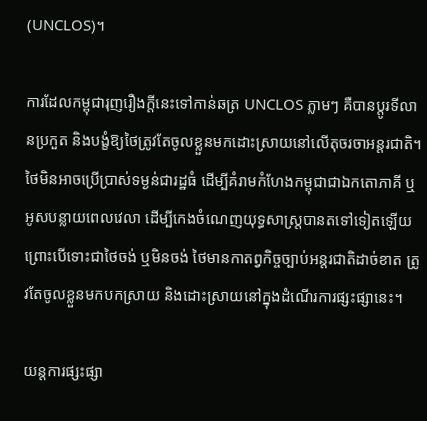(UNCLOS)។

ការដែលកម្ពុជារុញរឿងក្តីនេះទៅកាន់ឆត្រ UNCLOS ភ្លាមៗ គឺបានប្តូរទីលានប្រកួត និងបង្ខំឱ្យថៃត្រូវតែចូលខ្លួនមកដោះស្រាយនៅលើតុចរចាអន្តរជាតិ។ ថៃមិនអាចប្រើប្រាស់ទម្ងន់ជារដ្ឋធំ ដើម្បីគំរាមកំហែងកម្ពុជាជាឯកតោភាគី ឬអូសបន្លាយពេលវេលា ដើម្បីកេងចំណេញយុទ្ធសាស្ត្របានតទៅទៀតឡើយ ព្រោះបើទោះជាថៃចង់ ឬមិនចង់ ថៃមានកាតព្វកិច្ចច្បាប់អន្តរជាតិដាច់ខាត ត្រូវតែចូលខ្លួនមកបកស្រាយ និងដោះស្រាយនៅក្នុងដំណើរការផ្សះផ្សានេះ។

យន្តការផ្សះផ្សា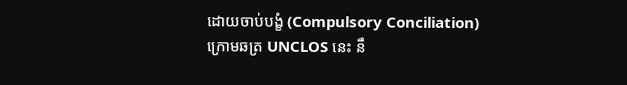ដោយចាប់បង្ខំ (Compulsory Conciliation) ក្រោមឆត្រ UNCLOS នេះ នឹ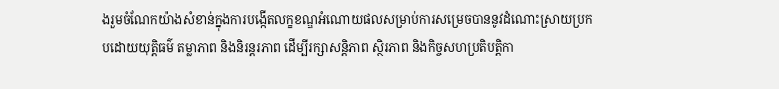ងរួមចំណែកយ៉ាងសំខាន់ក្នុងការបង្កើតលក្ខខណ្ឌអំណោយផលសម្រាប់ការសម្រេចបាននូវដំណោះស្រាយប្រកបដោយយុត្តិធម៌ តម្លាភាព និងនិរន្តរភាព ដើម្បីរក្សាសន្តិភាព ស្ថិរភាព និងកិច្ចសហប្រតិបត្តិកា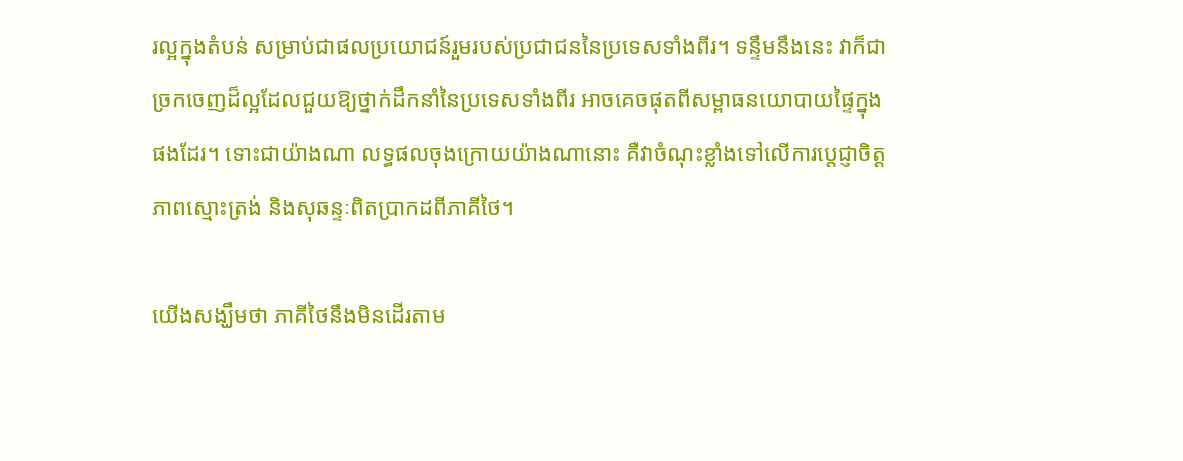រល្អក្នុងតំបន់ សម្រាប់ជាផលប្រយោជន៍រួមរបស់ប្រជាជននៃប្រទេសទាំងពីរ។ ទន្ទឹមនឹងនេះ វាក៏ជាច្រកចេញដ៏ល្អដែលជួយឱ្យថ្នាក់ដឹកនាំនៃប្រទេសទាំងពីរ អាចគេចផុតពីសម្ពាធនយោបាយផ្ទៃក្នុងផងដែរ។ ទោះជាយ៉ាងណា លទ្ធផលចុងក្រោយយ៉ាងណានោះ គឺវាចំណុះខ្លាំងទៅលើការប្តេជ្ញាចិត្ត ភាពស្មោះត្រង់ និងសុឆន្ទៈពិតប្រាកដពីភាគីថៃ។

យើងសង្ឃឹមថា ភាគីថៃនឹងមិនដើរតាម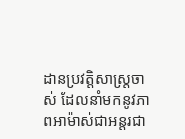ដានប្រវត្តិសាស្ត្រចាស់ ដែលនាំមកនូវភាពអាម៉ាស់ជាអន្តរជា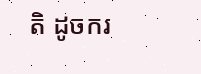តិ ដូចករ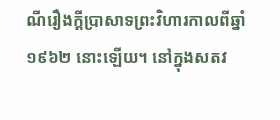ណីរឿងក្តីប្រាសាទព្រះវិហារកាលពីឆ្នាំ១៩៦២ នោះឡើយ។ នៅក្នុងសតវ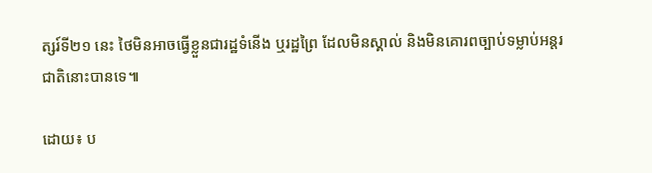ត្សរ៍ទី២១ នេះ ថៃមិនអាចធ្វើខ្លួនជារដ្ឋទំនើង ឬរដ្ឋព្រៃ ដែលមិនស្គាល់ និងមិនគោរពច្បាប់ទម្លាប់អន្តរជាតិនោះបានទេ៕

ដោយ៖ ប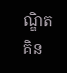ណ្ឌិត គិន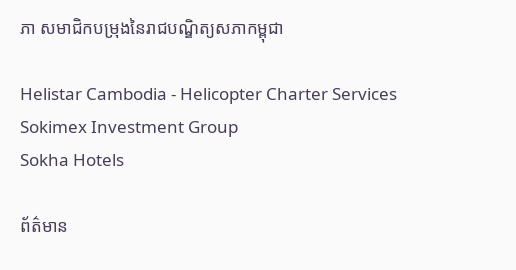ភា សមាជិកបម្រុងនៃរាជបណ្ឌិត្យសភាកម្ពុជា

Helistar Cambodia - Helicopter Charter Services
Sokimex Investment Group
Sokha Hotels

ព័ត៌មាន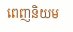ពេញនិយម